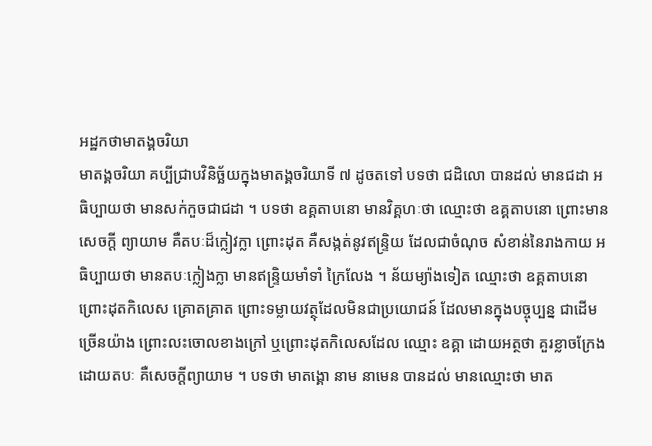អដ្ឋកថាមាតង្គចរិយា
មាតង្គចរិយា គប្បីជ្រាបវិនិច្ឆ័យក្នុងមាតង្គចរិយាទី ៧ ដូចតទៅ បទថា ជដិលោ បានដល់ មានជដា អធិប្បាយថា មានសក់កួចជាជដា ។ បទថា ឧគ្គតាបនោ មានវិគ្គហៈថា ឈ្មោះថា ឧគ្គតាបនោ ព្រោះមានសេចក្តី ព្យាយាម គឺតបៈដ៏ក្លៀវក្លា ព្រោះដុត គឺសង្កត់នូវឥន្ទ្រិយ ដែលជាចំណុច សំខាន់នៃរាងកាយ អធិប្បាយថា មានតបៈក្លៀងក្លា មានឥន្ទ្រិយមាំទាំ ក្រៃលែង ។ ន័យម្យ៉ាងទៀត ឈ្មោះថា ឧគ្គតាបនោ ព្រោះដុតកិលេស គ្រោតគ្រាត ព្រោះទម្លាយវត្ថុដែលមិនជាប្រយោជន៍ ដែលមានក្នុងបច្ចុប្បន្ន ជាដើមច្រើនយ៉ាង ព្រោះលះចោលខាងក្រៅ ឬព្រោះដុតកិលេសដែល ឈ្មោះ ឧគ្គា ដោយអត្ថថា គួរខ្លាចក្រែង ដោយតបៈ គឺសេចក្តីព្យាយាម ។ បទថា មាតង្គោ នាម នាមេន បានដល់ មានឈ្មោះថា មាត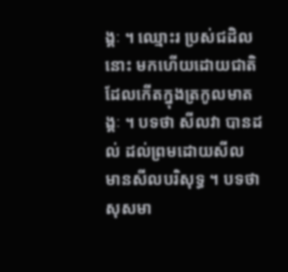ង្គៈ ។ ឈ្មោះរ ប្រស់ជដិលនោះ មកហើយដោយជាតិ ដែលកើតក្នុងត្រកូលមាតង្គៈ ។ បទថា សីលវា បានដល់ ដល់ព្រមដោយសីល មានសីលបរិសុទ្ធ ។ បទថា សុសមា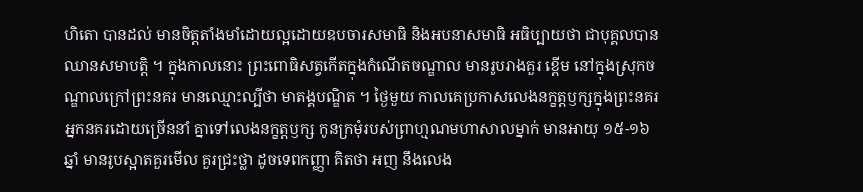ហិតោ បានដល់ មានចិត្តតាំងមាំដោយល្អដោយឧបចារសមាធិ និងអបនាសមាធិ អធិប្បាយថា ជាបុគ្គលបានឈានសមាបត្តិ ។ ក្នុងកាលនោះ ព្រះពោធិសត្វកើតក្នុងកំណើតចណ្ឌាល មានរូបរាងគួរ ខ្ពើម នៅក្នុងស្រុកចណ្ឌាលក្រៅព្រះនគរ មានឈ្មោះល្បីថា មាតង្គបណ្ឌិត ។ ថ្ងៃមួយ កាលគេប្រកាសលេងនក្ខត្តឫក្សក្នុងព្រះនគរ អ្នកនគរដោយច្រើននាំ គ្នាទៅលេងនក្ខត្តឫក្ស កូនក្រមុំរបស់ព្រាហ្មណមហាសាលម្នាក់ មានអាយុ ១៥-១៦ ឆ្នាំ មានរូបស្អាតគួរមើល គួរជ្រះថ្លា ដូចទេពកញ្ញា គិតថា អញ នឹងលេង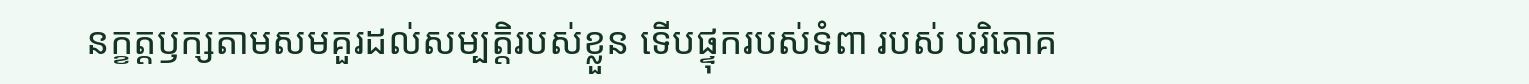នក្ខត្តឫក្សតាមសមគួរដល់សម្បត្តិរបស់ខ្លួន ទើបផ្ទុករបស់ទំពា របស់ បរិភោគ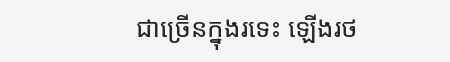ជាច្រើនក្នុងរទេះ ឡើងរថ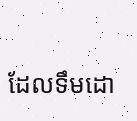ដែលទឹមដោ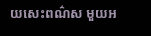យសេះពណ៌ស មួយអ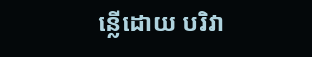ន្លើដោយ បរិវា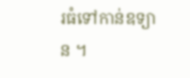រធំទៅកាន់ឧទ្យាន ។